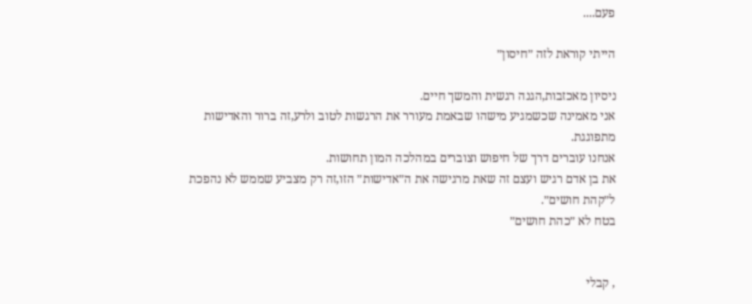פעם....

הייתי קוראת לזה ״חיסון״

ניסיון מאכזבות,הגנה רגשית והמשך חיים.
אני מאמינה שכשמגיע מישהו שבאמת מעורר את הרגשות לטוב ולרע,זה ברור והאדישות מתפוגגת.
אנחנו עוברים דרך של חיפוש וצוברים במהלכה המון תחושות.
את בן אדם רגיש ועצם זה שאת מרגישה את ה״אדישות״ הזו,זה רק מצביע שממש לא נהפכת ל״קהת חושים״.
בטח לא ״כהת חושים״


, קבלי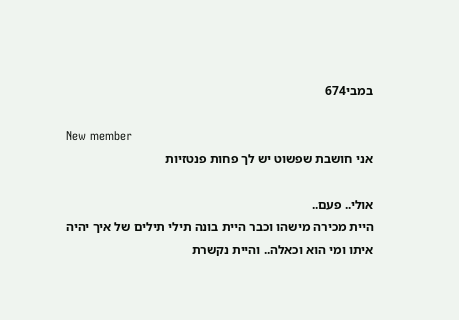במבי674

New member
אני חושבת שפשוט יש לך פחות פנטזיות

אולי.. פעם..
היית מכירה מישהו וכבר היית בונה תילי תילים של איך יהיה איתו ומי הוא וכאלה.. והיית נקשרת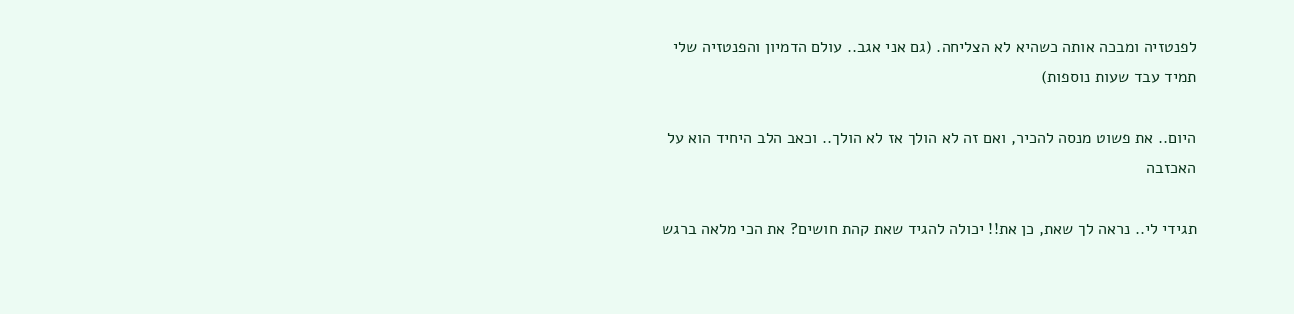לפנטזיה ומבכה אותה כשהיא לא הצליחה. (גם אני אגב.. עולם הדמיון והפנטזיה שלי תמיד עבד שעות נוספות)

היום.. את פשוט מנסה להכיר, ואם זה לא הולך אז לא הולך.. וכאב הלב היחיד הוא על האכזבה

תגידי לי.. נראה לך שאת, כן את!! יכולה להגיד שאת קהת חושים? את הכי מלאה ברגש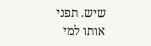שיש. תפני אותו למי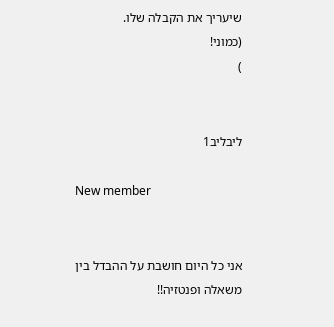שיעריך את הקבלה שלו.
(כמוני!
)


ליבליב1

New member


אני כל היום חושבת על ההבדל בין משאלה ופנטזיה!!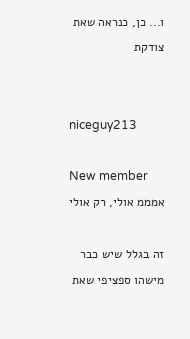ו... כן, כנראה שאת צודקת


niceguy213

New member
אמממ אולי, רק אולי

זה בגלל שיש כבר מישהו ספציפי שאת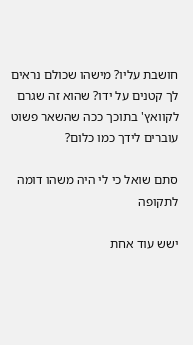חושבת עליו? מישהו שכולם נראים לך קטנים על ידו? שהוא זה שגרם לקוואץ' בתוכך ככה שהשאר פשוט עוברים לידך כמו כלום?

סתם שואל כי לי היה משהו דומה לתקופה

ישש עוד אחת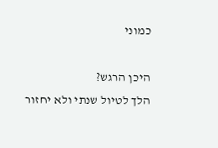כמוני

היכן הרגש?
הלך לטיול שנתי ולא יחזור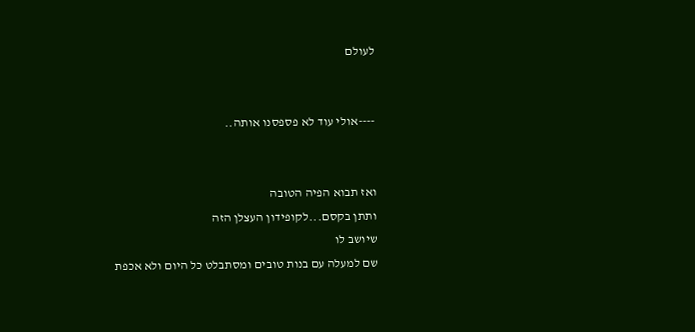לעולם


----אולי עוד לא פספסנו אותה..


ואז תבוא הפיה הטובה
ותתן בקסם...לקופידון העצלן הזה
שיושב לו
שם למעלה עם בנות טובים ומסתבלט כל היום ולא אכפת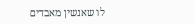לו שאנשין מאבדים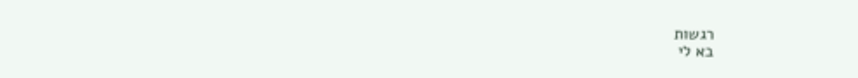רגשות
בא לי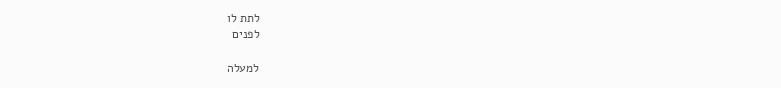לתת לו
לפנים

למעלה